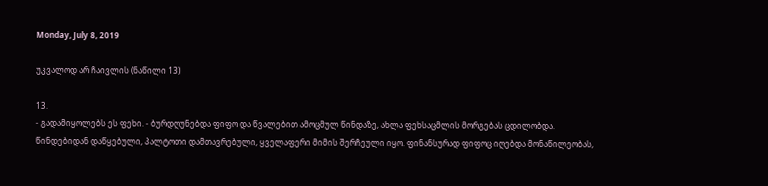Monday, July 8, 2019

უკვალოდ არ ჩაივლის (ნაწილი 13)

13.
- გადამიყოლებს ეს ფეხი. - ბურდღუნებდა ფიფო და წვალებით ამოცმულ წინდაზე, ახლა ფეხსაცმლის მორგებას ცდილობდა.
წინდებიდან დაწყებული, პალტოთი დამთავრებული, ყველაფერი მიმის შერჩეული იყო. ფინანსურად ფიფოც იღებდა მონაწილეობას,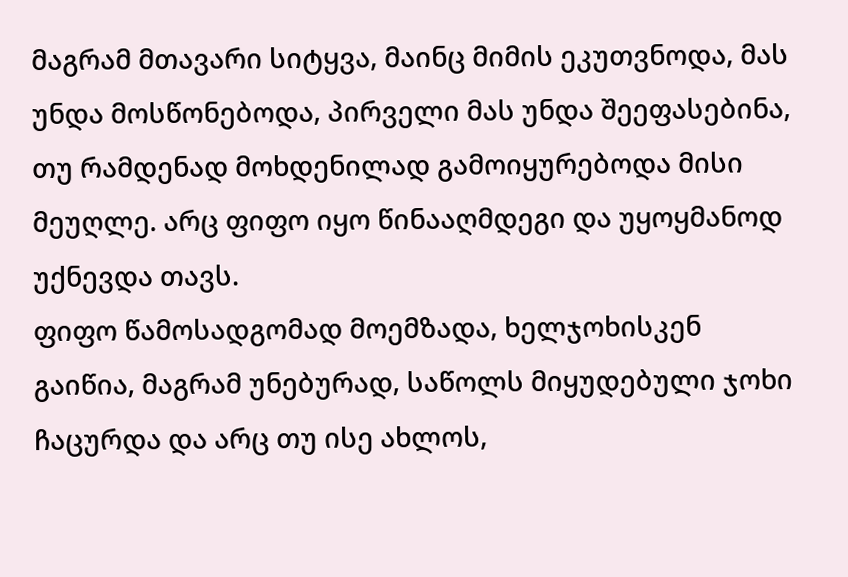მაგრამ მთავარი სიტყვა, მაინც მიმის ეკუთვნოდა, მას უნდა მოსწონებოდა, პირველი მას უნდა შეეფასებინა, თუ რამდენად მოხდენილად გამოიყურებოდა მისი მეუღლე. არც ფიფო იყო წინააღმდეგი და უყოყმანოდ უქნევდა თავს.
ფიფო წამოსადგომად მოემზადა, ხელჯოხისკენ გაიწია, მაგრამ უნებურად, საწოლს მიყუდებული ჯოხი ჩაცურდა და არც თუ ისე ახლოს,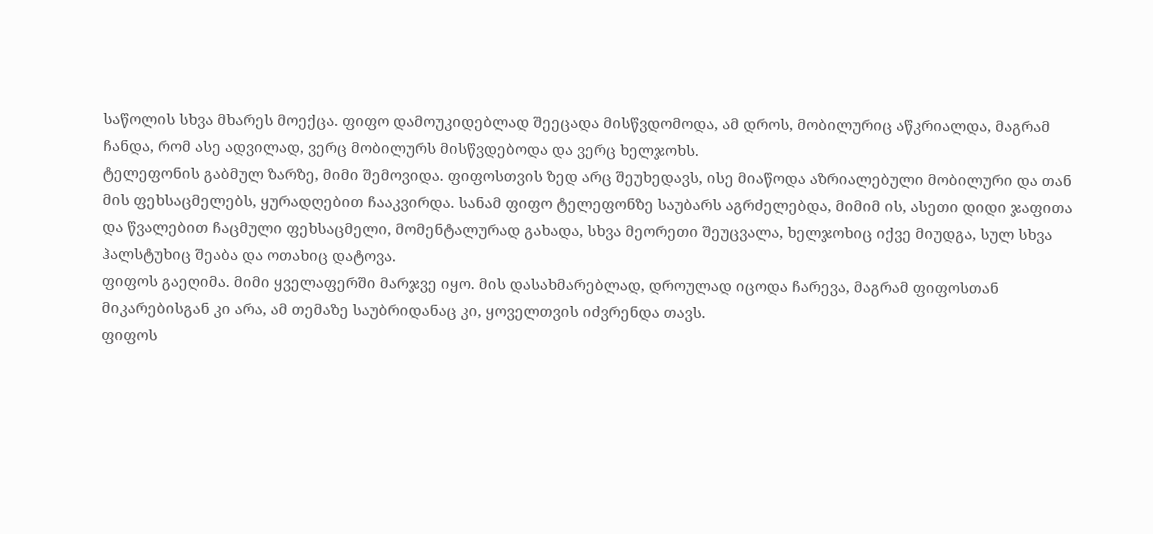საწოლის სხვა მხარეს მოექცა. ფიფო დამოუკიდებლად შეეცადა მისწვდომოდა, ამ დროს, მობილურიც აწკრიალდა, მაგრამ ჩანდა, რომ ასე ადვილად, ვერც მობილურს მისწვდებოდა და ვერც ხელჯოხს.
ტელეფონის გაბმულ ზარზე, მიმი შემოვიდა. ფიფოსთვის ზედ არც შეუხედავს, ისე მიაწოდა აზრიალებული მობილური და თან მის ფეხსაცმელებს, ყურადღებით ჩააკვირდა. სანამ ფიფო ტელეფონზე საუბარს აგრძელებდა, მიმიმ ის, ასეთი დიდი ჯაფითა და წვალებით ჩაცმული ფეხსაცმელი, მომენტალურად გახადა, სხვა მეორეთი შეუცვალა, ხელჯოხიც იქვე მიუდგა, სულ სხვა ჰალსტუხიც შეაბა და ოთახიც დატოვა.
ფიფოს გაეღიმა. მიმი ყველაფერში მარჯვე იყო. მის დასახმარებლად, დროულად იცოდა ჩარევა, მაგრამ ფიფოსთან მიკარებისგან კი არა, ამ თემაზე საუბრიდანაც კი, ყოველთვის იძვრენდა თავს.
ფიფოს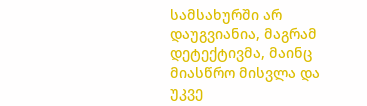სამსახურში არ დაუგვიანია, მაგრამ დეტექტივმა, მაინც მიასწრო მისვლა და უკვე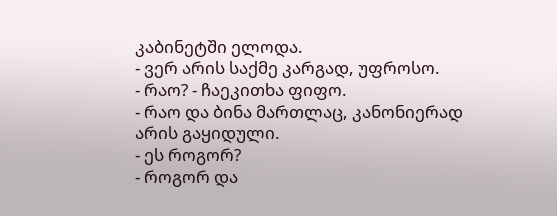კაბინეტში ელოდა.
- ვერ არის საქმე კარგად, უფროსო.
- რაო? - ჩაეკითხა ფიფო.
- რაო და ბინა მართლაც, კანონიერად არის გაყიდული.
- ეს როგორ?
- როგორ და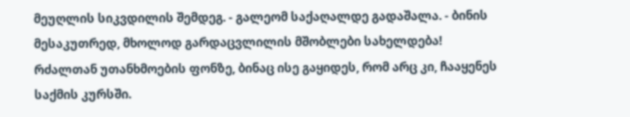მეუღლის სიკვდილის შემდეგ. - გალეომ საქაღალდე გადაშალა. - ბინის მესაკუთრედ, მხოლოდ გარდაცვლილის მშობლები სახელდება! რძალთან უთანხმოების ფონზე, ბინაც ისე გაყიდეს, რომ არც კი, ჩააყენეს საქმის კურსში.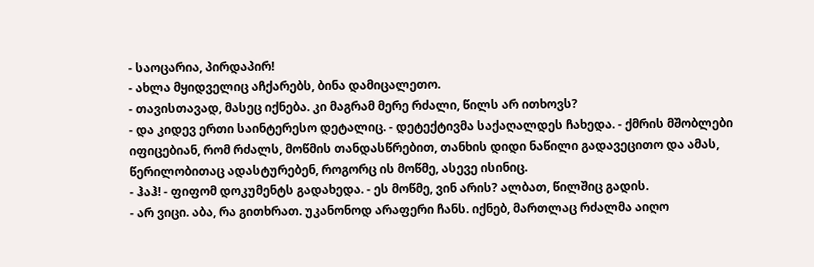- საოცარია, პირდაპირ!
- ახლა მყიდველიც აჩქარებს, ბინა დამიცალეთო.
- თავისთავად, მასეც იქნება. კი მაგრამ მერე რძალი, წილს არ ითხოვს?
- და კიდევ ერთი საინტერესო დეტალიც. - დეტექტივმა საქაღალდეს ჩახედა. - ქმრის მშობლები იფიცებიან, რომ რძალს, მოწმის თანდასწრებით, თანხის დიდი ნაწილი გადავეცითო და ამას, წერილობითაც ადასტურებენ, როგორც ის მოწმე, ასევე ისინიც.
- ჰაჰ! - ფიფომ დოკუმენტს გადახედა. - ეს მოწმე, ვინ არის? ალბათ, წილშიც გადის.
- არ ვიცი. აბა, რა გითხრათ. უკანონოდ არაფერი ჩანს. იქნებ, მართლაც რძალმა აიღო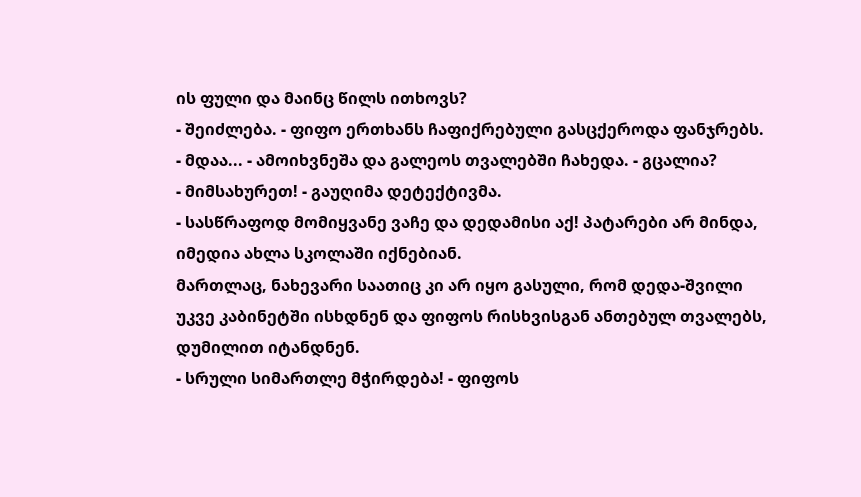ის ფული და მაინც წილს ითხოვს?
- შეიძლება. - ფიფო ერთხანს ჩაფიქრებული გასცქეროდა ფანჯრებს. - მდაა... - ამოიხვნეშა და გალეოს თვალებში ჩახედა. - გცალია?
- მიმსახურეთ! - გაუღიმა დეტექტივმა.
- სასწრაფოდ მომიყვანე ვაჩე და დედამისი აქ! პატარები არ მინდა, იმედია ახლა სკოლაში იქნებიან.
მართლაც, ნახევარი საათიც კი არ იყო გასული, რომ დედა-შვილი უკვე კაბინეტში ისხდნენ და ფიფოს რისხვისგან ანთებულ თვალებს, დუმილით იტანდნენ.
- სრული სიმართლე მჭირდება! - ფიფოს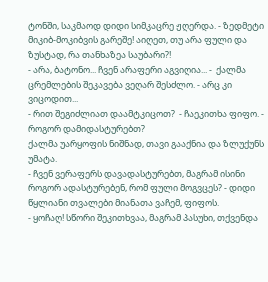ტონში, საკმაოდ დიდი სიმკაცრე ჟღერდა. - ზედმეტი მიკიბ-მოკიბვის გარეშე! აიღეთ, თუ არა ფული და ზუსტად, რა თანხაზეა საუბარი?!
- არა, ბატონო... ჩვენ არაფერი აგვიღია... -  ქალმა ცრემლების შეკავება ვეღარ შესძლო. - არც კი ვიცოდით...
- რით შეგიძლიათ დაამტკიცოთ?  - ჩაეკითხა ფიფო. - როგორ დამიდასტურებთ?
ქალმა უარყოფის ნიშნად, თავი გააქნია და ზლუქუნს უმატა.
- ჩვენ ვერაფერს დავადასტურებთ, მაგრამ ისინი როგორ ადასტურებენ, რომ ფული მოგვცეს? - დიდი წყლიანი თვალები მიანათა ვაჩემ, ფიფოს.
- ყოჩაღ! სწორი შეკითხვაა, მაგრამ პასუხი, თქვენდა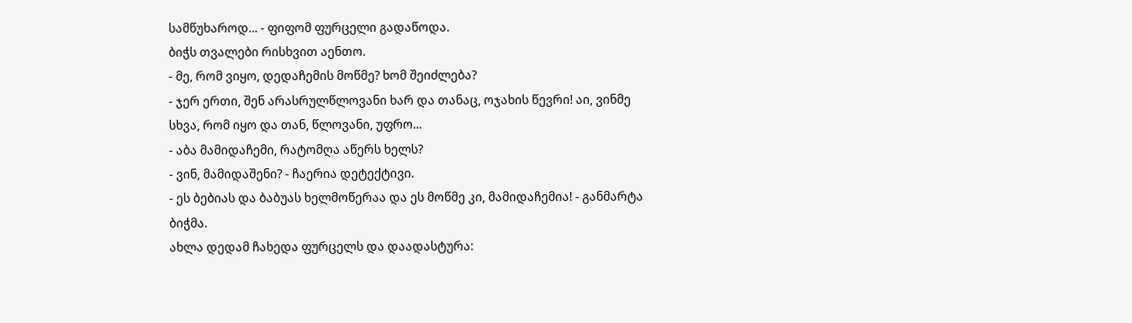სამწუხაროდ... - ფიფომ ფურცელი გადაწოდა.
ბიჭს თვალები რისხვით აენთო.
- მე, რომ ვიყო, დედაჩემის მოწმე? ხომ შეიძლება?
- ჯერ ერთი, შენ არასრულწლოვანი ხარ და თანაც, ოჯახის წევრი! აი, ვინმე სხვა, რომ იყო და თან, წლოვანი, უფრო...
- აბა მამიდაჩემი, რატომღა აწერს ხელს?
- ვინ, მამიდაშენი? - ჩაერია დეტექტივი.
- ეს ბებიას და ბაბუას ხელმოწერაა და ეს მოწმე კი, მამიდაჩემია! - განმარტა ბიჭმა.
ახლა დედამ ჩახედა ფურცელს და დაადასტურა: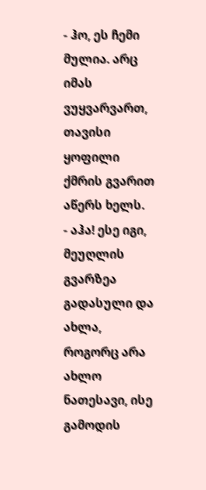- ჰო, ეს ჩემი მულია. არც იმას ვუყვარვართ, თავისი ყოფილი ქმრის გვარით აწერს ხელს.
- აჰა! ესე იგი, მეუღლის გვარზეა გადასული და ახლა, როგორც არა ახლო ნათესავი, ისე გამოდის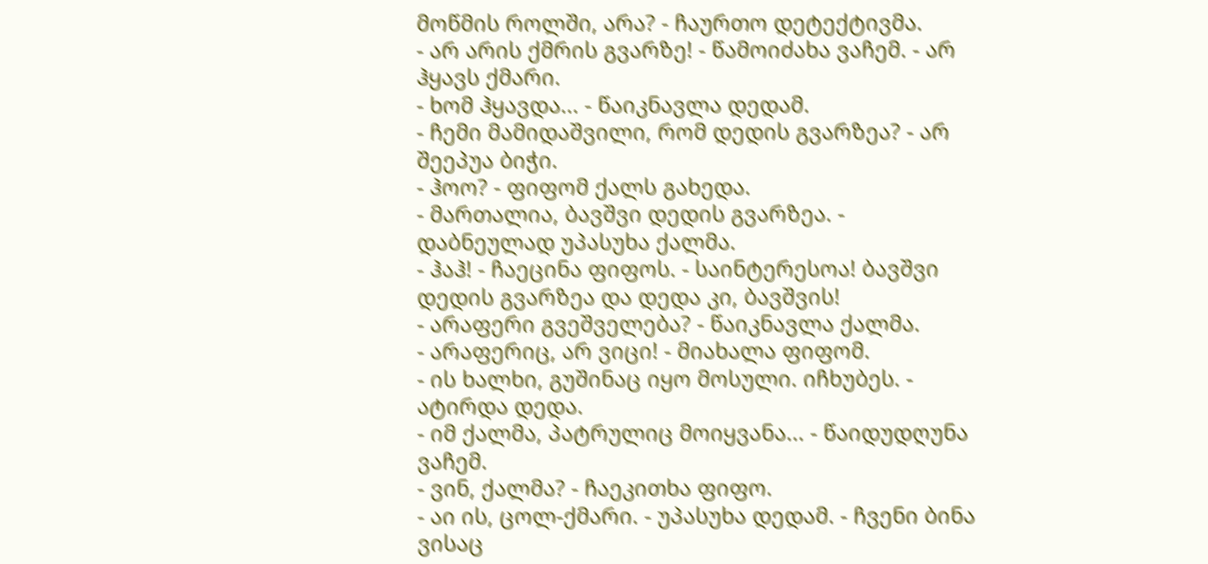მოწმის როლში, არა? - ჩაურთო დეტექტივმა.
- არ არის ქმრის გვარზე! - წამოიძახა ვაჩემ. - არ ჰყავს ქმარი.
- ხომ ჰყავდა... - წაიკნავლა დედამ.
- ჩემი მამიდაშვილი, რომ დედის გვარზეა? - არ შეეპუა ბიჭი.
- ჰოო? - ფიფომ ქალს გახედა.
- მართალია, ბავშვი დედის გვარზეა. - დაბნეულად უპასუხა ქალმა.
- ჰაჰ! - ჩაეცინა ფიფოს. - საინტერესოა! ბავშვი დედის გვარზეა და დედა კი, ბავშვის!
- არაფერი გვეშველება? - წაიკნავლა ქალმა.
- არაფერიც, არ ვიცი! - მიახალა ფიფომ.
- ის ხალხი, გუშინაც იყო მოსული. იჩხუბეს. - ატირდა დედა.
- იმ ქალმა, პატრულიც მოიყვანა... - წაიდუდღუნა ვაჩემ.
- ვინ, ქალმა? - ჩაეკითხა ფიფო.
- აი ის, ცოლ-ქმარი. - უპასუხა დედამ. - ჩვენი ბინა ვისაც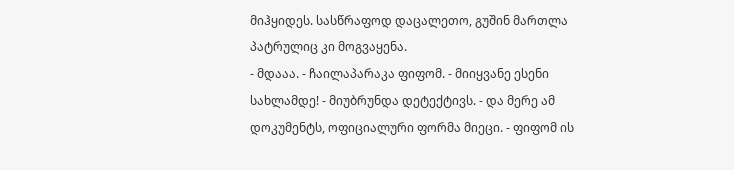მიჰყიდეს. სასწრაფოდ დაცალეთო, გუშინ მართლა პატრულიც კი მოგვაყენა.
- მდააა. - ჩაილაპარაკა ფიფომ. - მიიყვანე ესენი სახლამდე! - მიუბრუნდა დეტექტივს. - და მერე ამ დოკუმენტს, ოფიციალური ფორმა მიეცი. - ფიფომ ის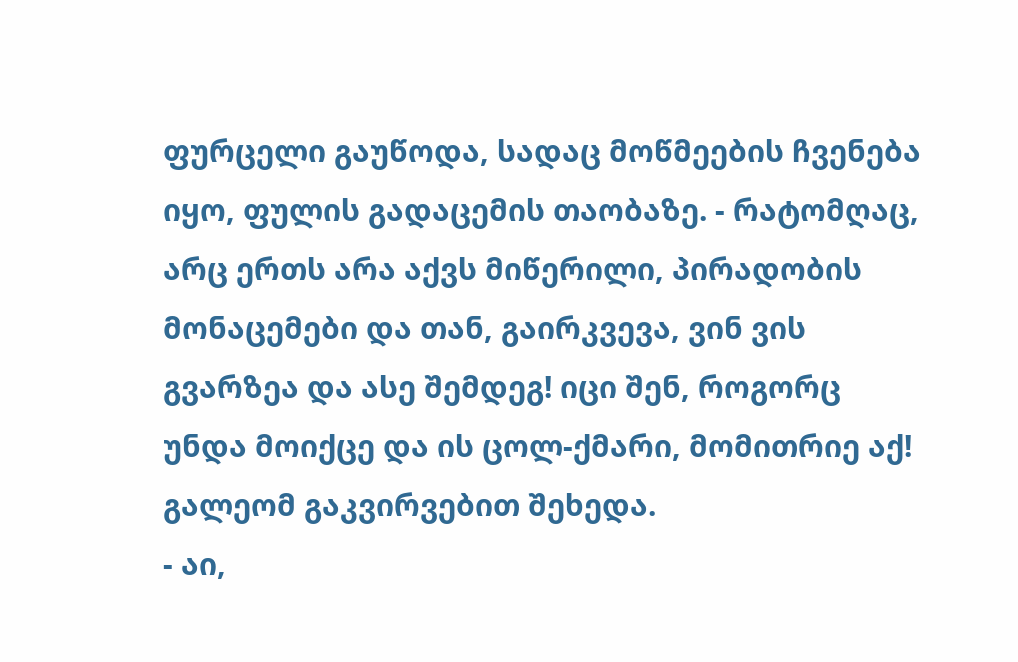ფურცელი გაუწოდა, სადაც მოწმეების ჩვენება იყო, ფულის გადაცემის თაობაზე. - რატომღაც, არც ერთს არა აქვს მიწერილი, პირადობის მონაცემები და თან, გაირკვევა, ვინ ვის გვარზეა და ასე შემდეგ! იცი შენ, როგორც უნდა მოიქცე და ის ცოლ-ქმარი, მომითრიე აქ!
გალეომ გაკვირვებით შეხედა.
- აი,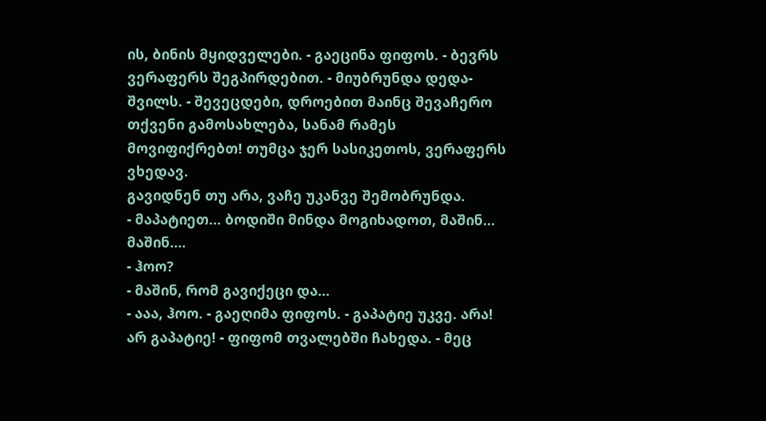ის, ბინის მყიდველები. - გაეცინა ფიფოს. - ბევრს ვერაფერს შეგპირდებით. - მიუბრუნდა დედა-შვილს. - შევეცდები, დროებით მაინც შევაჩერო თქვენი გამოსახლება, სანამ რამეს მოვიფიქრებთ! თუმცა ჯერ სასიკეთოს, ვერაფერს ვხედავ.
გავიდნენ თუ არა, ვაჩე უკანვე შემობრუნდა.
- მაპატიეთ... ბოდიში მინდა მოგიხადოთ, მაშინ... მაშინ....
- ჰოო?
- მაშინ, რომ გავიქეცი და...
- ააა, ჰოო. - გაეღიმა ფიფოს. - გაპატიე უკვე. არა! არ გაპატიე! - ფიფომ თვალებში ჩახედა. - მეც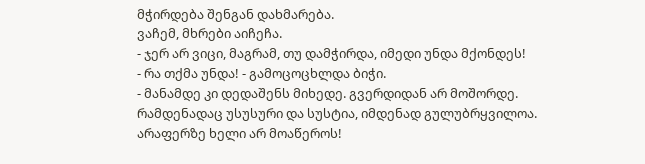მჭირდება შენგან დახმარება.
ვაჩემ, მხრები აიჩეჩა.
- ჯერ არ ვიცი, მაგრამ, თუ დამჭირდა, იმედი უნდა მქონდეს!
- რა თქმა უნდა! - გამოცოცხლდა ბიჭი.
- მანამდე კი დედაშენს მიხედე. გვერდიდან არ მოშორდე. რამდენადაც უსუსური და სუსტია, იმდენად გულუბრყვილოა. არაფერზე ხელი არ მოაწეროს!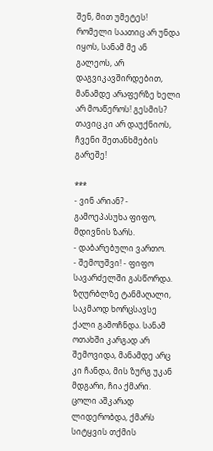შენ, მით უმეტეს! რომელი საათიც არ უნდა იყოს, სანამ მე ან გალეოს, არ დაგვიკავშირდებით, მანამდე არაფერზე ხელი არ მოაწეროს! გესმის? თავიც კი არ დაუქნიოს, ჩვენი შეთანხმების გარეშე!

***
- ვინ არიან? - გამოეპასუხა ფიფო, მდივნის ზარს.
- დაბარებული ვართო.
- შემოუშვი! - ფიფო სავარძელში გასწორდა.
ზღურბლზე ტანმაღალი, საკმაოდ ხორცსავსე ქალი გამოჩნდა. სანამ ოთახში კარგად არ შემოვიდა, მანამდე არც კი ჩანდა, მის ზურგ უკან მდგარი, ჩია ქმარი.
ცოლი აშკარად ლიდერობდა, ქმარს სიტყვის თქმის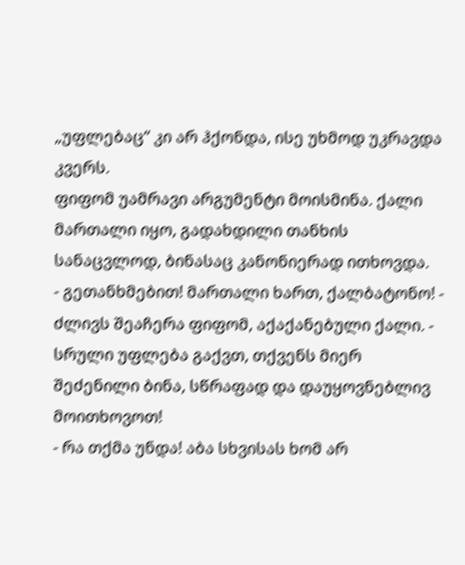„უფლებაც“ კი არ ჰქონდა, ისე უხმოდ უკრავდა კვერს.
ფიფომ უამრავი არგუმენტი მოისმინა. ქალი მართალი იყო, გადახდილი თანხის სანაცვლოდ, ბინასაც კანონიერად ითხოვდა.
- გეთანხმებით! მართალი ხართ, ქალბატონო! - ძლივს შეაჩერა ფიფომ, აქაქანებული ქალი. - სრული უფლება გაქვთ, თქვენს მიერ შეძენილი ბინა, სწრაფად და დაუყოვნებლივ მოითხოვოთ!
- რა თქმა უნდა! აბა სხვისას ხომ არ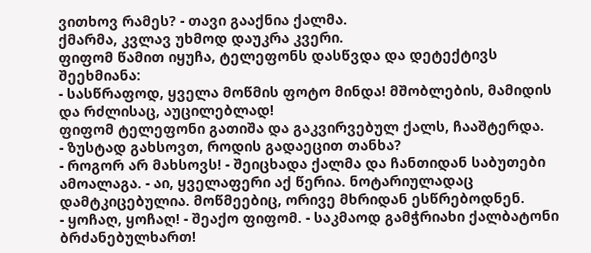ვითხოვ რამეს? - თავი გააქნია ქალმა.
ქმარმა, კვლავ უხმოდ დაუკრა კვერი.
ფიფომ წამით იყუჩა, ტელეფონს დასწვდა და დეტექტივს შეეხმიანა:
- სასწრაფოდ, ყველა მოწმის ფოტო მინდა! მშობლების, მამიდის და რძლისაც, აუცილებლად!
ფიფომ ტელეფონი გათიშა და გაკვირვებულ ქალს, ჩააშტერდა.
- ზუსტად გახსოვთ, როდის გადაეცით თანხა?
- როგორ არ მახსოვს! - შეიცხადა ქალმა და ჩანთიდან საბუთები ამოალაგა. - აი, ყველაფერი აქ წერია. ნოტარიულადაც დამტკიცებულია. მოწმეებიც, ორივე მხრიდან ესწრებოდნენ.
- ყოჩაღ, ყოჩაღ! - შეაქო ფიფომ. - საკმაოდ გამჭრიახი ქალბატონი ბრძანებულხართ!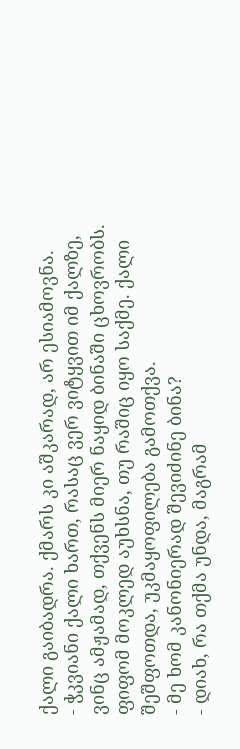ქალი გაიბადრა. ქმარს კი აშკარად, არ ესიამოვნა.
- ჭკვიანი ქალი ხართ, რასაც ვერ ვიტყვით იმ ქალზე, ვინც ამჟამად, თქვენს მიერ ნაყიდ ბინაში ცხოვრობს.
ფიფომ მოკლედ აუხსნა, თუ რაშიც იყო საქმე. ქალი შეშფოთდა, უკმაყოფილება გამოთქვა.
- მე ხომ კანონიერად შევიძინე ბინა?
- დიახ, რა თქმა უნდა, მაგრამ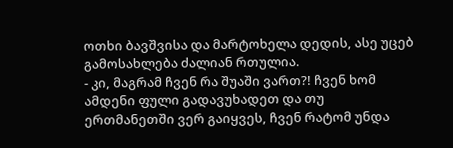ოთხი ბავშვისა და მარტოხელა დედის, ასე უცებ გამოსახლება ძალიან რთულია.
- კი, მაგრამ ჩვენ რა შუაში ვართ?! ჩვენ ხომ ამდენი ფული გადავუხადეთ და თუ ერთმანეთში ვერ გაიყვეს, ჩვენ რატომ უნდა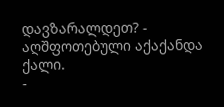დავზარალდეთ? - აღშფოთებული აქაქანდა ქალი.
-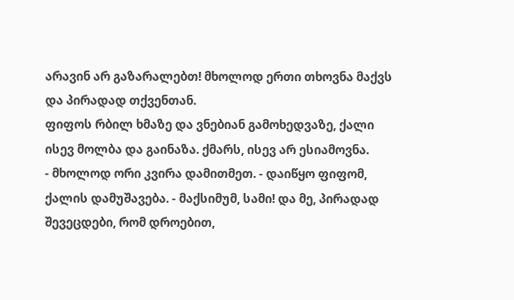არავინ არ გაზარალებთ! მხოლოდ ერთი თხოვნა მაქვს და პირადად თქვენთან.
ფიფოს რბილ ხმაზე და ვნებიან გამოხედვაზე, ქალი ისევ მოლბა და გაინაზა. ქმარს, ისევ არ ესიამოვნა.
- მხოლოდ ორი კვირა დამითმეთ. - დაიწყო ფიფომ, ქალის დამუშავება. - მაქსიმუმ, სამი! და მე, პირადად შევეცდები, რომ დროებით,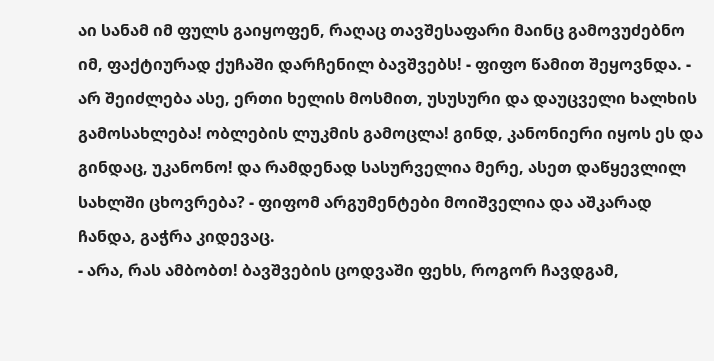აი სანამ იმ ფულს გაიყოფენ, რაღაც თავშესაფარი მაინც გამოვუძებნო იმ, ფაქტიურად ქუჩაში დარჩენილ ბავშვებს! - ფიფო წამით შეყოვნდა. - არ შეიძლება ასე, ერთი ხელის მოსმით, უსუსური და დაუცველი ხალხის გამოსახლება! ობლების ლუკმის გამოცლა! გინდ, კანონიერი იყოს ეს და გინდაც, უკანონო! და რამდენად სასურველია მერე, ასეთ დაწყევლილ სახლში ცხოვრება? - ფიფომ არგუმენტები მოიშველია და აშკარად ჩანდა, გაჭრა კიდევაც.
- არა, რას ამბობთ! ბავშვების ცოდვაში ფეხს, როგორ ჩავდგამ,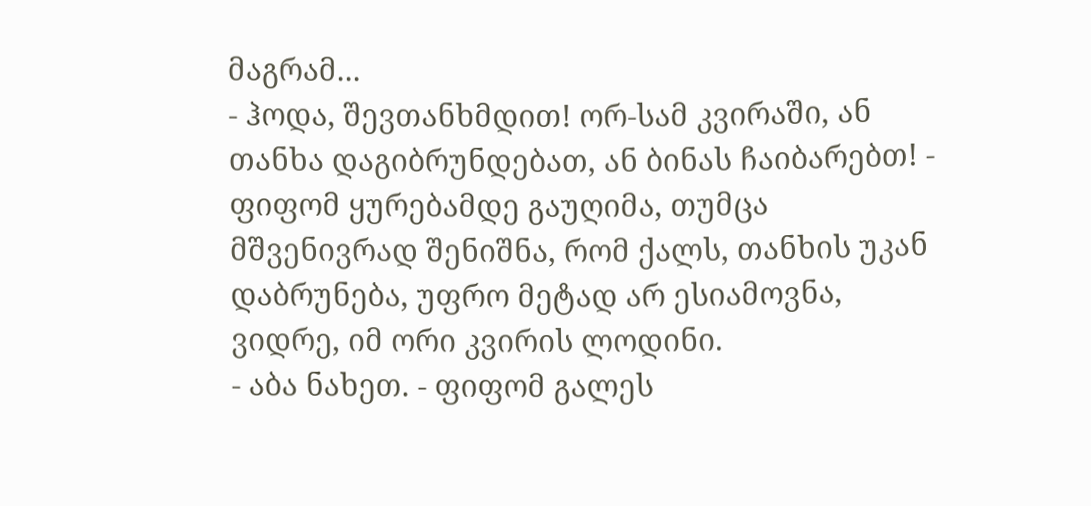მაგრამ...
- ჰოდა, შევთანხმდით! ორ-სამ კვირაში, ან თანხა დაგიბრუნდებათ, ან ბინას ჩაიბარებთ! - ფიფომ ყურებამდე გაუღიმა, თუმცა მშვენივრად შენიშნა, რომ ქალს, თანხის უკან დაბრუნება, უფრო მეტად არ ესიამოვნა, ვიდრე, იმ ორი კვირის ლოდინი.
- აბა ნახეთ. - ფიფომ გალეს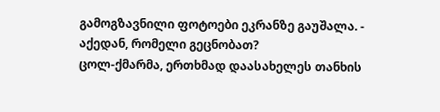გამოგზავნილი ფოტოები ეკრანზე გაუშალა. - აქედან, რომელი გეცნობათ?
ცოლ-ქმარმა, ერთხმად დაასახელეს თანხის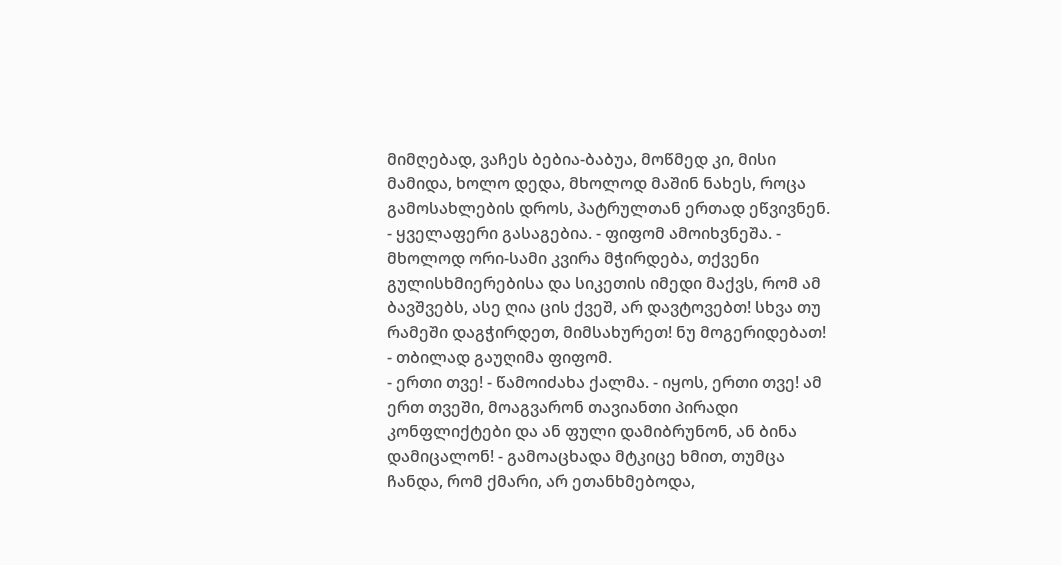მიმღებად, ვაჩეს ბებია-ბაბუა, მოწმედ კი, მისი მამიდა, ხოლო დედა, მხოლოდ მაშინ ნახეს, როცა გამოსახლების დროს, პატრულთან ერთად ეწვივნენ.
- ყველაფერი გასაგებია. - ფიფომ ამოიხვნეშა. - მხოლოდ ორი-სამი კვირა მჭირდება, თქვენი გულისხმიერებისა და სიკეთის იმედი მაქვს, რომ ამ ბავშვებს, ასე ღია ცის ქვეშ, არ დავტოვებთ! სხვა თუ რამეში დაგჭირდეთ, მიმსახურეთ! ნუ მოგერიდებათ! - თბილად გაუღიმა ფიფომ.
- ერთი თვე! - წამოიძახა ქალმა. - იყოს, ერთი თვე! ამ ერთ თვეში, მოაგვარონ თავიანთი პირადი კონფლიქტები და ან ფული დამიბრუნონ, ან ბინა დამიცალონ! - გამოაცხადა მტკიცე ხმით, თუმცა ჩანდა, რომ ქმარი, არ ეთანხმებოდა,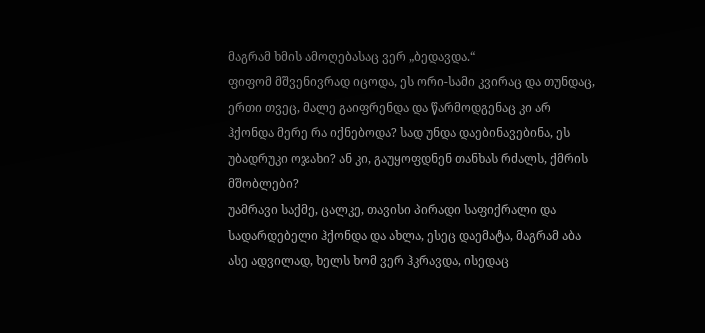მაგრამ ხმის ამოღებასაც ვერ „ბედავდა.“
ფიფომ მშვენივრად იცოდა, ეს ორი-სამი კვირაც და თუნდაც, ერთი თვეც, მალე გაიფრენდა და წარმოდგენაც კი არ ჰქონდა მერე რა იქნებოდა? სად უნდა დაებინავებინა, ეს უბადრუკი ოჯახი? ან კი, გაუყოფდნენ თანხას რძალს, ქმრის მშობლები?
უამრავი საქმე, ცალკე, თავისი პირადი საფიქრალი და სადარდებელი ჰქონდა და ახლა, ესეც დაემატა, მაგრამ აბა ასე ადვილად, ხელს ხომ ვერ ჰკრავდა, ისედაც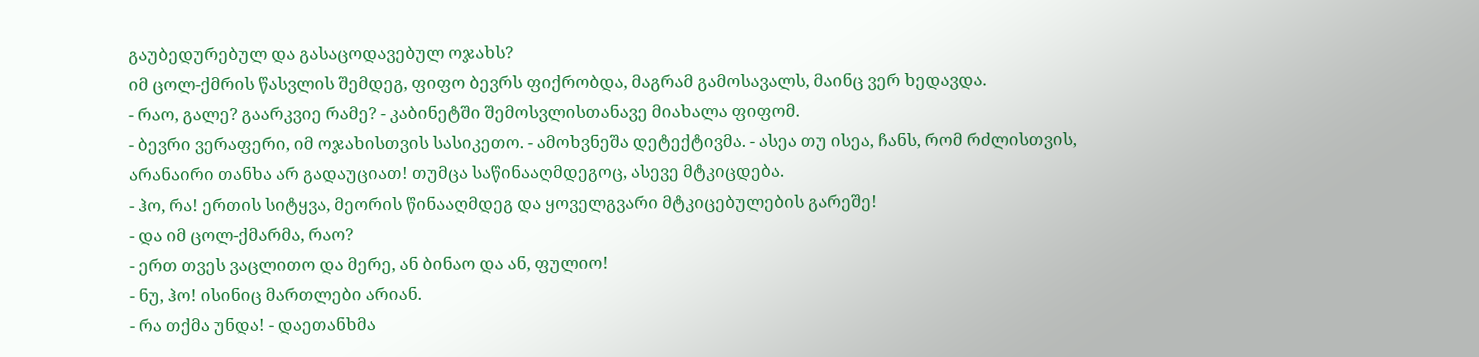გაუბედურებულ და გასაცოდავებულ ოჯახს?
იმ ცოლ-ქმრის წასვლის შემდეგ, ფიფო ბევრს ფიქრობდა, მაგრამ გამოსავალს, მაინც ვერ ხედავდა.
- რაო, გალე? გაარკვიე რამე? - კაბინეტში შემოსვლისთანავე მიახალა ფიფომ.
- ბევრი ვერაფერი, იმ ოჯახისთვის სასიკეთო. - ამოხვნეშა დეტექტივმა. - ასეა თუ ისეა, ჩანს, რომ რძლისთვის, არანაირი თანხა არ გადაუციათ! თუმცა საწინააღმდეგოც, ასევე მტკიცდება.
- ჰო, რა! ერთის სიტყვა, მეორის წინააღმდეგ და ყოველგვარი მტკიცებულების გარეშე!
- და იმ ცოლ-ქმარმა, რაო?
- ერთ თვეს ვაცლითო და მერე, ან ბინაო და ან, ფულიო!
- ნუ, ჰო! ისინიც მართლები არიან.
- რა თქმა უნდა! - დაეთანხმა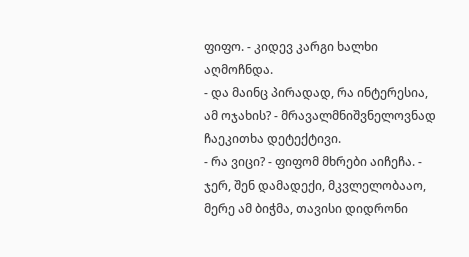ფიფო. - კიდევ კარგი ხალხი აღმოჩნდა.
- და მაინც პირადად, რა ინტერესია, ამ ოჯახის? - მრავალმნიშვნელოვნად ჩაეკითხა დეტექტივი.
- რა ვიცი? - ფიფომ მხრები აიჩეჩა. - ჯერ, შენ დამადექი, მკვლელობააო, მერე ამ ბიჭმა, თავისი დიდრონი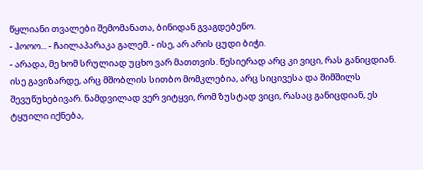წყლიანი თვალები შემომანათა, ბინიდან გვაგდებენო.
- ჰოოო... - ჩაილაპარაკა გალემ. - ისე, არ არის ცუდი ბიჭი.
- არადა, მე ხომ სრულიად უცხო ვარ მათთვის. წესიერად არც კი ვიცი, რას განიცდიან. ისე გავიზარდე, არც მშობლის სითბო მომკლებია, არც სიცივესა და შიმშილს შევუწუხებივარ. ნამდვილად ვერ ვიტყვი, რომ ზუსტად ვიცი, რასაც განიცდიან, ეს ტყუილი იქნება,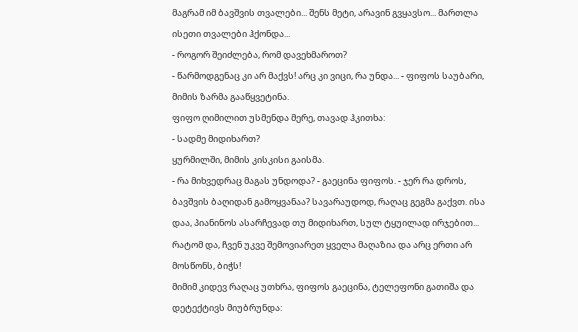მაგრამ იმ ბავშვის თვალები... შენს მეტი, არავინ გვყავსო... მართლა ისეთი თვალები ჰქონდა...
- როგორ შეიძლება, რომ დავეხმაროთ?
- წარმოდგენაც კი არ მაქვს! არც კი ვიცი, რა უნდა... - ფიფოს საუბარი, მიმის ზარმა გააწყვეტინა.
ფიფო ღიმილით უსმენდა მერე, თავად ჰკითხა:
- სადმე მიდიხართ?
ყურმილში, მიმის კისკისი გაისმა.
- რა მიხვედრაც მაგას უნდოდა? - გაეცინა ფიფოს. - ჯერ რა დროს, ბავშვის ბაღიდან გამოყვანაა? სავარაუდოდ, რაღაც გეგმა გაქვთ. ისა დაა, პიანინოს ასარჩევად თუ მიდიხართ, სულ ტყუილად ირჯებით... რატომ და, ჩვენ უკვე შემოვიარეთ ყველა მაღაზია და არც ერთი არ მოსწონს, ბიჭს!
მიმიმ კიდევ რაღაც უთხრა, ფიფოს გაეცინა, ტელეფონი გათიშა და დეტექტივს მიუბრუნდა: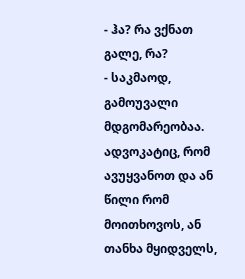- ჰა? რა ვქნათ გალე, რა?
- საკმაოდ, გამოუვალი მდგომარეობაა. ადვოკატიც, რომ ავუყვანოთ და ან წილი რომ მოითხოვოს, ან თანხა მყიდველს,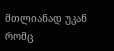მთლიანად უკან რომც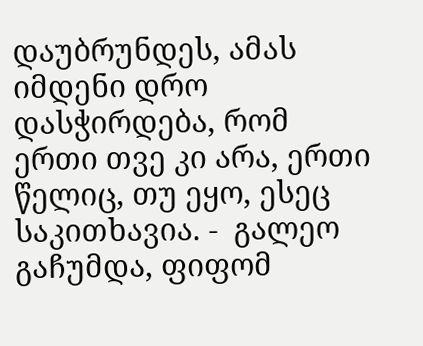დაუბრუნდეს, ამას იმდენი დრო დასჭირდება, რომ ერთი თვე კი არა, ერთი წელიც, თუ ეყო, ესეც საკითხავია. -  გალეო გაჩუმდა, ფიფომ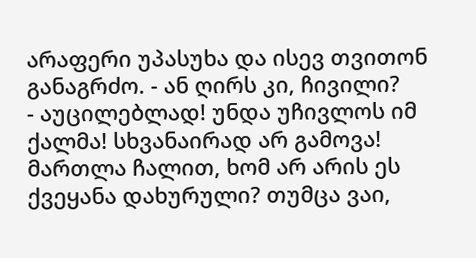არაფერი უპასუხა და ისევ თვითონ განაგრძო. - ან ღირს კი, ჩივილი?
- აუცილებლად! უნდა უჩივლოს იმ ქალმა! სხვანაირად არ გამოვა! მართლა ჩალით, ხომ არ არის ეს ქვეყანა დახურული? თუმცა ვაი,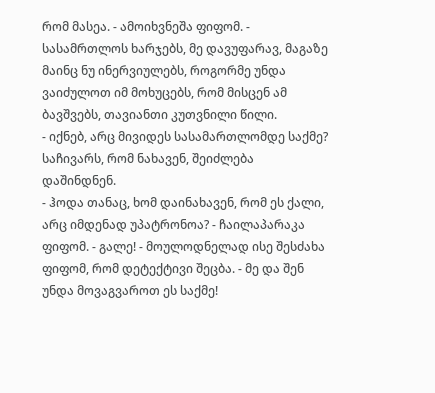რომ მასეა. - ამოიხვნეშა ფიფომ. - სასამრთლოს ხარჯებს, მე დავუფარავ, მაგაზე მაინც ნუ ინერვიულებს, როგორმე უნდა ვაიძულოთ იმ მოხუცებს, რომ მისცენ ამ ბავშვებს, თავიანთი კუთვნილი წილი.
- იქნებ, არც მივიდეს სასამართლომდე საქმე? საჩივარს, რომ ნახავენ, შეიძლება დაშინდნენ.
- ჰოდა თანაც, ხომ დაინახავენ, რომ ეს ქალი, არც იმდენად უპატრონოა? - ჩაილაპარაკა ფიფომ. - გალე! - მოულოდნელად ისე შესძახა ფიფომ, რომ დეტექტივი შეცბა. - მე და შენ უნდა მოვაგვაროთ ეს საქმე!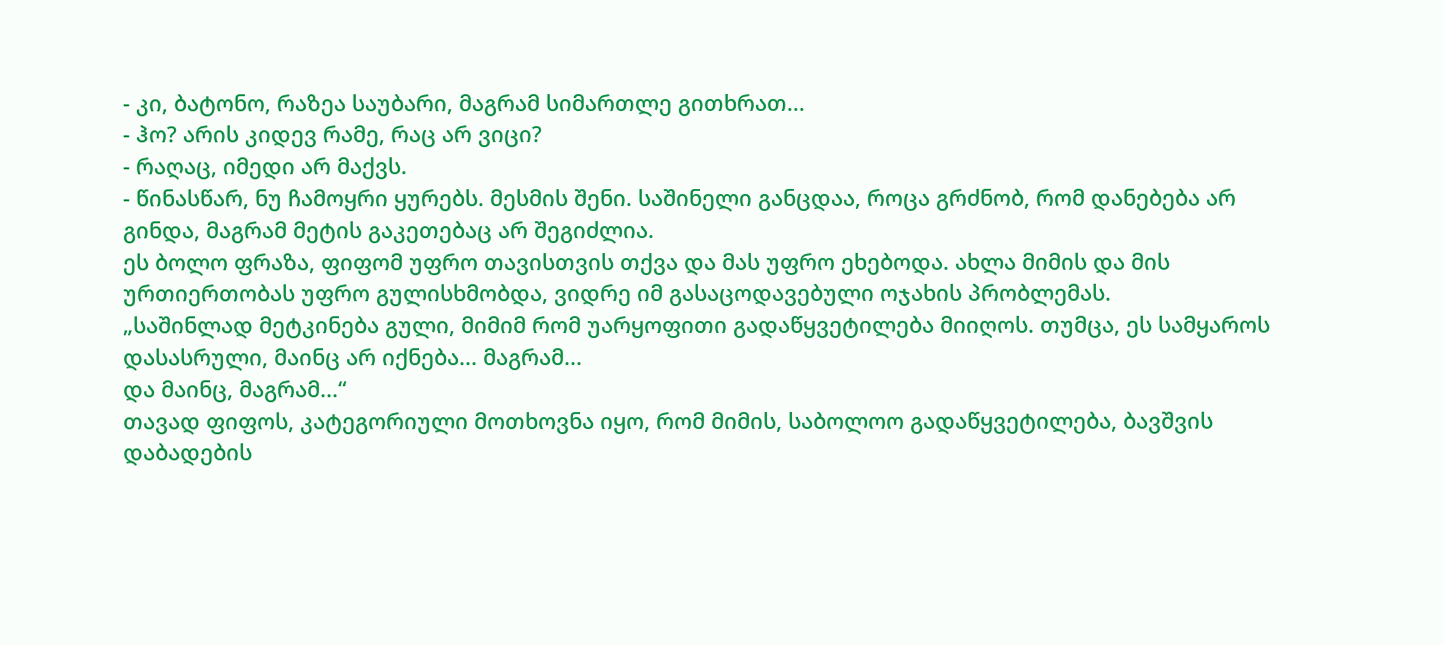- კი, ბატონო, რაზეა საუბარი, მაგრამ სიმართლე გითხრათ...
- ჰო? არის კიდევ რამე, რაც არ ვიცი?
- რაღაც, იმედი არ მაქვს.
- წინასწარ, ნუ ჩამოყრი ყურებს. მესმის შენი. საშინელი განცდაა, როცა გრძნობ, რომ დანებება არ გინდა, მაგრამ მეტის გაკეთებაც არ შეგიძლია.
ეს ბოლო ფრაზა, ფიფომ უფრო თავისთვის თქვა და მას უფრო ეხებოდა. ახლა მიმის და მის ურთიერთობას უფრო გულისხმობდა, ვიდრე იმ გასაცოდავებული ოჯახის პრობლემას.
„საშინლად მეტკინება გული, მიმიმ რომ უარყოფითი გადაწყვეტილება მიიღოს. თუმცა, ეს სამყაროს დასასრული, მაინც არ იქნება... მაგრამ...
და მაინც, მაგრამ...“
თავად ფიფოს, კატეგორიული მოთხოვნა იყო, რომ მიმის, საბოლოო გადაწყვეტილება, ბავშვის დაბადების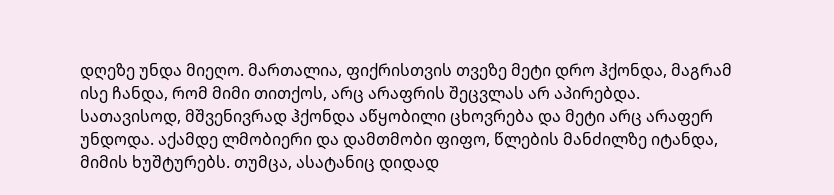დღეზე უნდა მიეღო. მართალია, ფიქრისთვის თვეზე მეტი დრო ჰქონდა, მაგრამ ისე ჩანდა, რომ მიმი თითქოს, არც არაფრის შეცვლას არ აპირებდა. სათავისოდ, მშვენივრად ჰქონდა აწყობილი ცხოვრება და მეტი არც არაფერ უნდოდა. აქამდე ლმობიერი და დამთმობი ფიფო, წლების მანძილზე იტანდა, მიმის ხუშტურებს. თუმცა, ასატანიც დიდად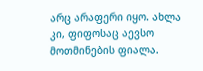არც არაფერი იყო. ახლა კი, ფიფოსაც აევსო მოთმინების ფიალა.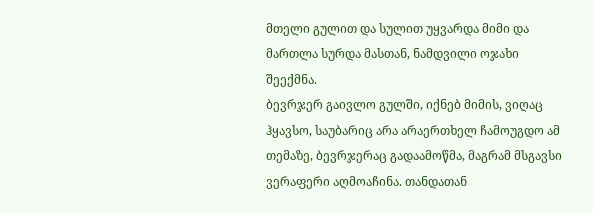მთელი გულით და სულით უყვარდა მიმი და მართლა სურდა მასთან, ნამდვილი ოჯახი შეექმნა.
ბევრჯერ გაივლო გულში, იქნებ მიმის, ვიღაც ჰყავსო, საუბარიც არა არაერთხელ ჩამოუგდო ამ თემაზე, ბევრჯერაც გადაამოწმა, მაგრამ მსგავსი ვერაფერი აღმოაჩინა. თანდათან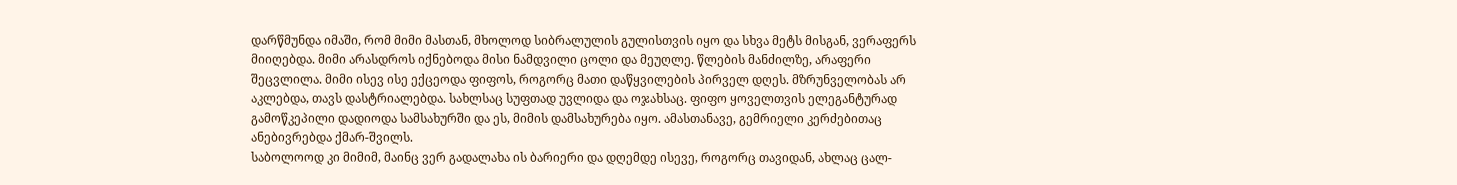დარწმუნდა იმაში, რომ მიმი მასთან, მხოლოდ სიბრალულის გულისთვის იყო და სხვა მეტს მისგან, ვერაფერს მიიღებდა. მიმი არასდროს იქნებოდა მისი ნამდვილი ცოლი და მეუღლე. წლების მანძილზე, არაფერი შეცვლილა. მიმი ისევ ისე ექცეოდა ფიფოს, როგორც მათი დაწყვილების პირველ დღეს. მზრუნველობას არ აკლებდა, თავს დასტრიალებდა. სახლსაც სუფთად უვლიდა და ოჯახსაც. ფიფო ყოველთვის ელეგანტურად გამოწკეპილი დადიოდა სამსახურში და ეს, მიმის დამსახურება იყო. ამასთანავე, გემრიელი კერძებითაც ანებივრებდა ქმარ-შვილს.
საბოლოოდ კი მიმიმ, მაინც ვერ გადალახა ის ბარიერი და დღემდე ისევე, როგორც თავიდან, ახლაც ცალ-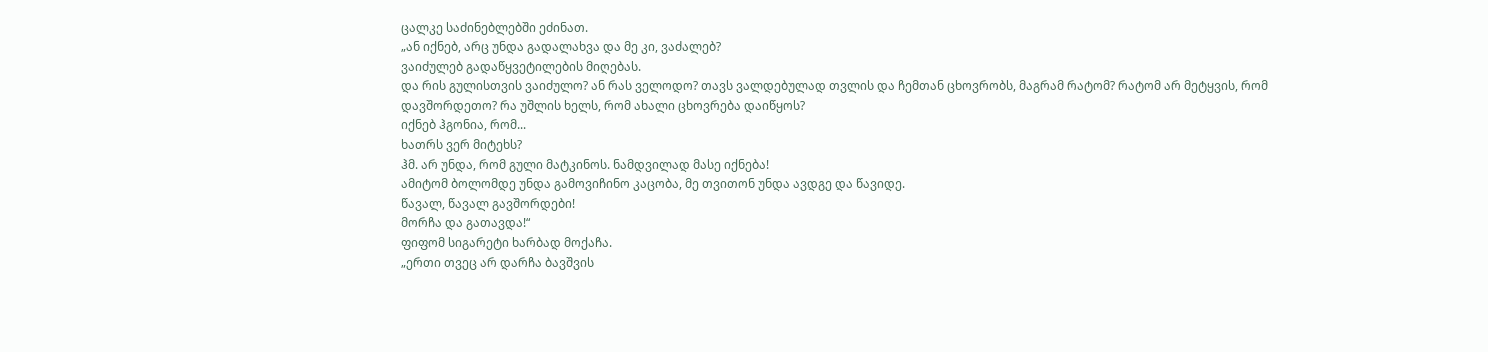ცალკე საძინებლებში ეძინათ.
„ან იქნებ, არც უნდა გადალახვა და მე კი, ვაძალებ?
ვაიძულებ გადაწყვეტილების მიღებას.
და რის გულისთვის ვაიძულო? ან რას ველოდო? თავს ვალდებულად თვლის და ჩემთან ცხოვრობს, მაგრამ რატომ? რატომ არ მეტყვის, რომ დავშორდეთო? რა უშლის ხელს, რომ ახალი ცხოვრება დაიწყოს?
იქნებ ჰგონია, რომ...
ხათრს ვერ მიტეხს?
ჰმ. არ უნდა, რომ გული მატკინოს. ნამდვილად მასე იქნება!
ამიტომ ბოლომდე უნდა გამოვიჩინო კაცობა, მე თვითონ უნდა ავდგე და წავიდე.
წავალ, წავალ გავშორდები!
მორჩა და გათავდა!“
ფიფომ სიგარეტი ხარბად მოქაჩა.
„ერთი თვეც არ დარჩა ბავშვის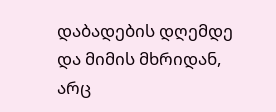დაბადების დღემდე და მიმის მხრიდან, არც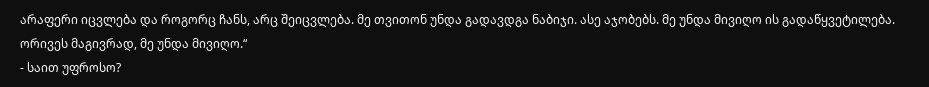არაფერი იცვლება და როგორც ჩანს, არც შეიცვლება. მე თვითონ უნდა გადავდგა ნაბიჯი. ასე აჯობებს. მე უნდა მივიღო ის გადაწყვეტილება.
ორივეს მაგივრად, მე უნდა მივიღო.“
- საით უფროსო?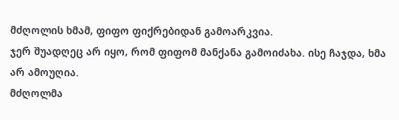მძღოლის ხმამ, ფიფო ფიქრებიდან გამოარკვია.
ჯერ შუადღეც არ იყო, რომ ფიფომ მანქანა გამოიძახა. ისე ჩაჯდა, ხმა არ ამოუღია.
მძღოლმა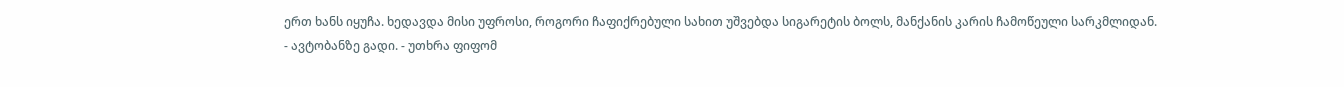ერთ ხანს იყუჩა. ხედავდა მისი უფროსი, როგორი ჩაფიქრებული სახით უშვებდა სიგარეტის ბოლს, მანქანის კარის ჩამოწეული სარკმლიდან.
- ავტობანზე გადი. - უთხრა ფიფომ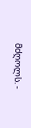მძღოლს. -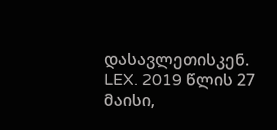დასავლეთისკენ.
LEX. 2019 წლის 27 მაისი,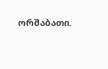ორშაბათი.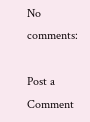No comments:

Post a Comment